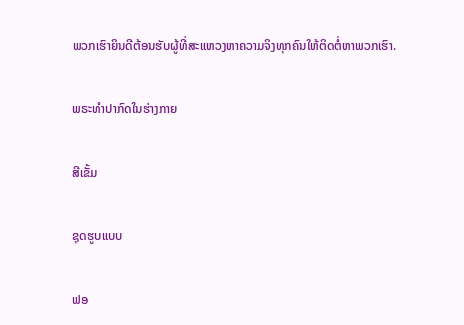ພວກເຮົາຍິນດີຕ້ອນຮັບຜູ້ທີ່ສະແຫວງຫາຄວາມຈິງທຸກຄົນໃຫ້ຕິດຕໍ່ຫາພວກເຮົາ.

ພຣະທໍາປາກົດໃນຮ່າງກາຍ

ສີເຂັ້ມ

ຊຸດຮູບແບບ

ຟອ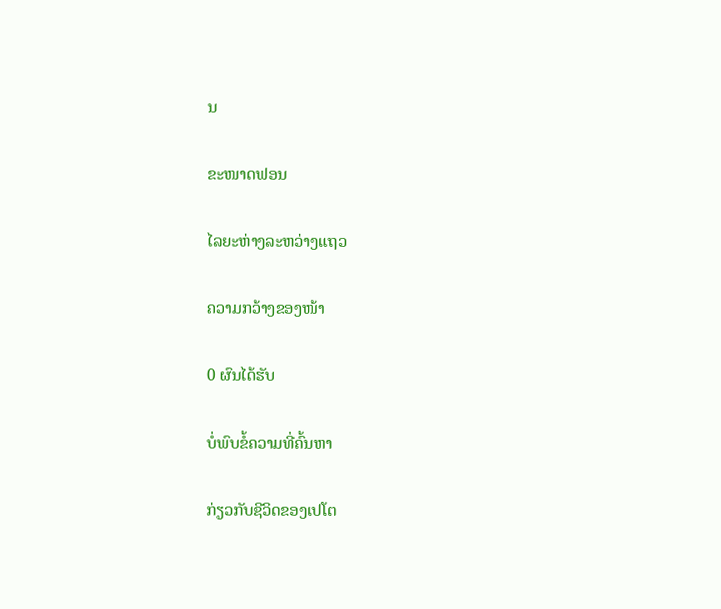ນ

ຂະໜາດຟອນ

ໄລຍະຫ່າງລະຫວ່າງແຖວ

ຄວາມກວ້າງຂອງໜ້າ

0 ຜົນໄດ້ຮັບ

ບໍ່ພົບຂໍ້ຄວາມທີ່ຄົ້ນຫາ

ກ່ຽວກັບຊີວິດຂອງເປໂຕ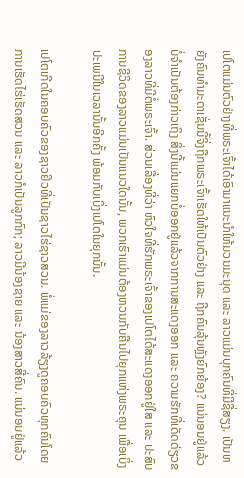ເປໂຕແມ່ນຕົວຢ່າງທີ່ພຣະເຈົ້າໄດ້ເອົາມາແນະນໍາໃຫ້ມວນມະນຸດ ແລະ ລາວແມ່ນບຸກຄົນທີ່ມີຊື່ສຽງ. ເປັນຫຍັງຄົນທໍາມະດາເຊັ່ນນີ້ຈິ່ງຖືກພຣະເຈົ້າເຮັດໃຫ້ເປັນຕົວຢ່າງ ແລະ ຖືກຄົນລຸ້ນຫຼັງຍົກຍ້ອງ? ແນ່ນອນຢູ່ແລ້ວ ບໍ່ຈໍາເປັນຕ້ອງກ່າວເຖິງ ສິ່ງນີ້ແມ່ນແຍກບໍ່ອອກຢູ່ແລ້ວຈາກການສະແດງອອກ ແລະ ຄວາມຮັກທີ່ເດັດດ່ຽວຂອງລາວທີ່ມີຕໍ່ພຣະເຈົ້າ. ສ່ວນເລື່ອງທີ່ວ່າ ຫົວໃຈທີ່ຮັກພຣະເຈົ້າຂອງເປໂຕໄດ້ສະແດງອອກຢູ່ໃສ ແລະ ປະສົບການຊີວິດຂອງລາວແມ່ນເປັນແນວໃດນັ້ນ, ພວກເຮົາແມ່ນຕ້ອງຫວນກັບຄືນໄປຍຸກແຫ່ງພຣະຄຸນ ເພື່ອເບິ່ງປະເພນີໃນເວລານັ້ນອີກຄັ້ງ ພ້ອມກັບເບິ່ງເປໂຕໃນຍຸກນັ້ນ.

ເປໂຕເກີດໃນຄອບຄົວຂອງຊາວຢິວທີ່ເປັນຊາວໄຮ່ຊາວສວນ. ພໍ່ແມ່ຂອງລາວລ້ຽງດູຄອບຄົວທຸກຄົນໂດຍການເຮັດໄຮ່ເຮັດສວນ ແລະ ລາວກໍເປັນລູກກົກ; ລາວມີນ້ອງຊາຍ ແລະ ນ້ອງສາວສີ່ຄົນ. ແນ່ນອນຢູ່ແລ້ວ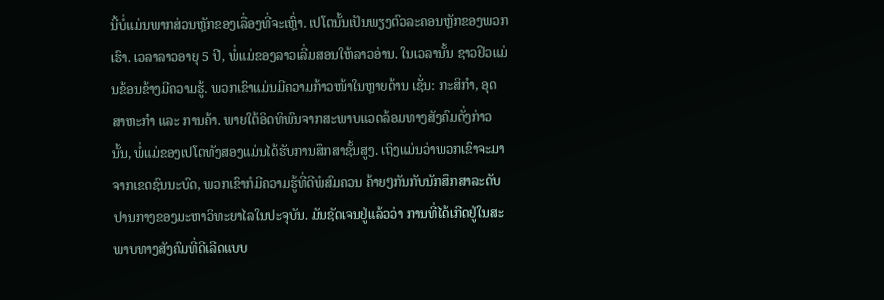ນີ້ບໍ່ແມ່ນພາກສ່ວນຫຼັກຂອງເລື່ອງທີ່ຈະເຫຼົ່າ. ເປໂຕນັ້ນເປັນພຽງຕົວລະຄອນຫຼັກຂອງພວກເຮົາ. ເວລາລາວອາຍຸ 5 ປີ, ພໍ່ແມ່ຂອງລາວເລີ່ມສອນໃຫ້ລາວອ່ານ. ໃນເວລານັ້ນ ຊາວຢິວແມ່ນຂ້ອນຂ້າງມີຄວາມຮູ້. ພວກເຂົາແມ່ນມີຄວາມກ້າວໜ້າໃນຫຼາຍດ້ານ ເຊັ່ນ: ກະສິກໍາ, ອຸດສາຫະກໍາ ແລະ ການຄ້າ. ພາຍໃຕ້ອິດທິພົນຈາກສະພາບແວດລ້ອມທາງສັງຄົມດັ່ງກ່າວນັ້ນ, ພໍ່ແມ່ຂອງເປໂຕທັງສອງແມ່ນໄດ້ຮັບການສຶກສາຊັ້ນສູງ. ເຖິງແມ່ນວ່າພວກເຂົາຈະມາຈາກເຂດຊົນນະບົດ, ພວກເຂົາກໍມີຄວາມຮູ້ທີ່ດີພໍສົມຄວນ ຄ້າຍໆກັນກັບນັກສຶກສາລະດັບປານກາງຂອງມະຫາວິທະຍາໄລໃນປະຈຸບັນ. ມັນຊັດເຈນຢູ່ແລ້ວວ່າ ການທີ່ໄດ້ເກີດຢູ່ໃນສະພາບທາງສັງຄົມທີ່ດີເລີດແບບ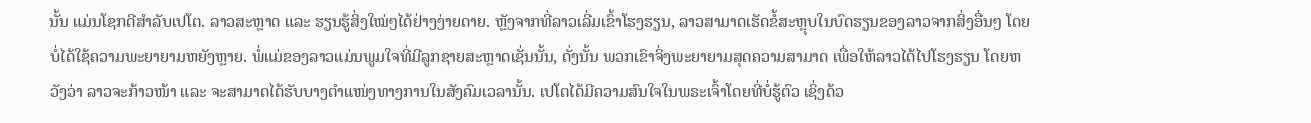ນັ້ນ ແມ່ນໂຊກດີສໍາລັບເປໂຕ. ລາວສະຫຼາດ ແລະ ຮຽນຮູ້ສິ່ງໃໝ່ໆໄດ້ຢ່າງງ່າຍດາຍ. ຫຼັງຈາກທີ່ລາວເລີ່ມເຂົ້າໂຮງຮຽນ, ລາວສາມາດເຮັດຂໍ້ສະຫຼຸບໃນບົດຮຽນຂອງລາວຈາກສິ່ງອື່ນໆ ໂດຍບໍ່ໄດ້ໃຊ້ຄວາມພະຍາຍາມຫຍັງຫຼາຍ. ພໍ່ແມ່ຂອງລາວແມ່ນພູມໃຈທີ່ມີລູກຊາຍສະຫຼາດເຊັ່ນນັ້ນ, ດັ່ງນັ້ນ ພວກເຂົາຈິ່ງພະຍາຍາມສຸດຄວາມສາມາດ ເພື່ອໃຫ້ລາວໄດ້ໄປໂຮງຮຽນ ໂດຍຫວັງວ່າ ລາວຈະກ້າວໜ້າ ແລະ ຈະສາມາດໄດ້ຮັບບາງຕໍາແໜ່ງທາງການໃນສັງຄົມເວລານັ້ນ. ເປໂຕໄດ້ມີຄວາມສົນໃຈໃນພຣະເຈົ້າໂດຍທີ່ບໍ່ຮູ້ຕົວ ເຊິ່ງດ້ວ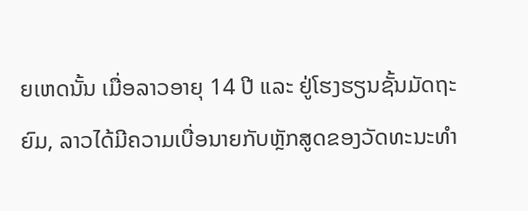ຍເຫດນັ້ນ ເມື່ອລາວອາຍຸ 14 ປີ ແລະ ຢູ່ໂຮງຮຽນຊັ້ນມັດຖະຍົມ, ລາວໄດ້ມີຄວາມເບື່ອນາຍກັບຫຼັກສູດຂອງວັດທະນະທໍາ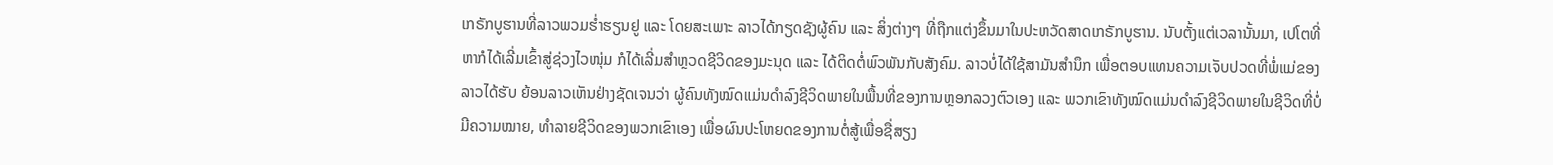ເກຣັກບູຮານທີ່ລາວພວມຮໍ່າຮຽນຢູ ແລະ ໂດຍສະເພາະ ລາວໄດ້ກຽດຊັງຜູ້ຄົນ ແລະ ສິ່ງຕ່າງໆ ທີ່ຖືກແຕ່ງຂຶ້ນມາໃນປະຫວັດສາດເກຣັກບູຮານ. ນັບຕັ້ງແຕ່ເວລານັ້ນມາ, ເປໂຕທີ່ຫາກໍໄດ້ເລີ່ມເຂົ້າສູ່ຊ່ວງໄວໜຸ່ມ ກໍໄດ້ເລີ່ມສໍາຫຼວດຊີວິດຂອງມະນຸດ ແລະ ໄດ້ຕິດຕໍ່ພົວພັນກັບສັງຄົມ. ລາວບໍ່ໄດ້ໃຊ້ສາມັນສໍານຶກ ເພື່ອຕອບແທນຄວາມເຈັບປວດທີ່ພໍ່ແມ່ຂອງລາວໄດ້ຮັບ ຍ້ອນລາວເຫັນຢ່າງຊັດເຈນວ່າ ຜູ້ຄົນທັງໝົດແມ່ນດໍາລົງຊີວິດພາຍໃນພື້ນທີ່ຂອງການຫຼອກລວງຕົວເອງ ແລະ ພວກເຂົາທັງໝົດແມ່ນດໍາລົງຊີວິດພາຍໃນຊີວິດທີ່ບໍ່ມີຄວາມໝາຍ, ທໍາລາຍຊີວິດຂອງພວກເຂົາເອງ ເພື່ອຜົນປະໂຫຍດຂອງການຕໍ່ສູ້ເພື່ອຊື່ສຽງ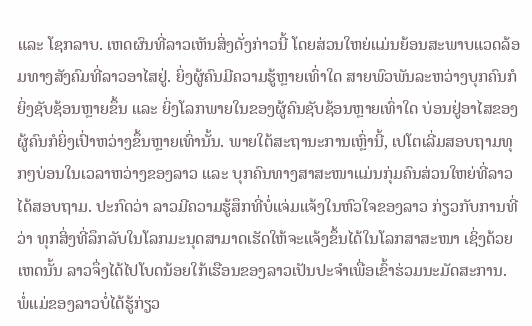ແລະ ໂຊກລາບ. ເຫດຜົນທີ່ລາວເຫັນສິ່ງດັ່ງກ່າວນີ້ ໂດຍສ່ວນໃຫຍ່ແມ່ນຍ້ອນສະພາບແວດລ້ອມທາງສັງຄົມທີ່ລາວອາໄສຢູ່. ຍິ່ງຜູ້ຄົນມີຄວາມຮູ້ຫຼາຍເທົ່າໃດ ສາຍພົວພັນລະຫວ່າງບຸກຄົນກໍຍິ່ງຊັບຊ້ອນຫຼາຍຂຶ້ນ ແລະ ຍິ່ງໂລກພາຍໃນຂອງຜູ້ຄົນຊັບຊ້ອນຫຼາຍເທົ່າໃດ ບ່ອນຢູ່ອາໄສຂອງຜູ້ຄົນກໍຍິ່ງເປົ່າຫວ່າງຂຶ້ນຫຼາຍເທົ່ານັ້ນ. ພາຍໃຕ້ສະຖານະການເຫຼົ່ານີ້, ເປໂຕເລີ່ມສອບຖາມທຸກໆບ່ອນໃນເວລາຫວ່າງຂອງລາວ ແລະ ບຸກຄົນທາງສາສະໜາແມ່ນກຸ່ມຄົນສ່ວນໃຫຍ່ທີ່ລາວໄດ້ສອບຖາມ. ປະກົດວ່າ ລາວມີຄວາມຮູ້ສຶກທີ່ບໍ່ແຈ່ມແຈ້ງໃນຫົວໃຈຂອງລາວ ກ່ຽວກັບການທີ່ວ່າ ທຸກສິ່ງທີ່ລຶກລັບໃນໂລກມະນຸດສາມາດເຮັດໃຫ້ຈະແຈ້ງຂຶ້ນໄດ້ໃນໂລກສາສະໜາ ເຊິ່ງດ້ວຍເຫດນັ້ນ ລາວຈຶ່ງໄດ້ໄປໂບດນ້ອຍໃກ້ເຮືອນຂອງລາວເປັນປະຈໍາເພື່ອເຂົ້າຮ່ວມນະມັດສະການ. ພໍ່ແມ່ຂອງລາວບໍ່ໄດ້ຮູ້ກ່ຽວ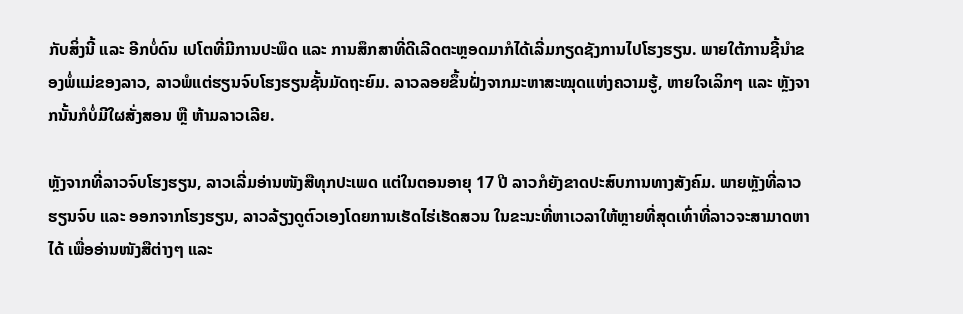ກັບສິ່ງນີ້ ແລະ ອີກບໍ່ດົນ ເປໂຕທີ່ມີການປະພຶດ ແລະ ການສຶກສາທີ່ດີເລີດຕະຫຼອດມາກໍໄດ້ເລີ່ມກຽດຊັງການໄປໂຮງຮຽນ. ພາຍໃຕ້ການຊີ້ນໍາຂອງພໍ່ແມ່ຂອງລາວ, ລາວພໍແຕ່ຮຽນຈົບໂຮງຮຽນຊັ້ນມັດຖະຍົມ. ລາວລອຍຂຶ້ນຝັ່ງຈາກມະຫາສະໝຸດແຫ່ງຄວາມຮູ້, ຫາຍໃຈເລິກໆ ແລະ ຫຼັງຈາກນັ້ນກໍບໍ່ມີໃຜສັ່ງສອນ ຫຼື ຫ້າມລາວເລີຍ.

ຫຼັງຈາກທີ່ລາວຈົບໂຮງຮຽນ, ລາວເລີ່ມອ່ານໜັງສືທຸກປະເພດ ແຕ່ໃນຕອນອາຍຸ 17 ປີ ລາວກໍຍັງຂາດປະສົບການທາງສັງຄົມ. ພາຍຫຼັງທີ່ລາວຮຽນຈົບ ແລະ ອອກຈາກໂຮງຮຽນ, ລາວລ້ຽງດູຕົວເອງໂດຍການເຮັດໄຮ່ເຮັດສວນ ໃນຂະນະທີ່ຫາເວລາໃຫ້ຫຼາຍທີ່ສຸດເທົ່າທີ່ລາວຈະສາມາດຫາໄດ້ ເພື່ອອ່ານໜັງສືຕ່າງໆ ແລະ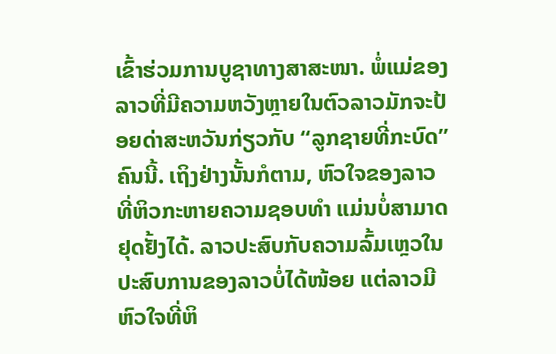ເຂົ້າຮ່ວມການບູຊາທາງສາສະໜາ. ພໍ່ແມ່ຂອງລາວທີ່ມີຄວາມຫວັງຫຼາຍໃນຕົວລາວມັກຈະປ້ອຍດ່າສະຫວັນກ່ຽວກັບ “ລູກຊາຍທີ່ກະບົດ” ຄົນນີ້. ເຖິງຢ່າງນັ້ນກໍຕາມ, ຫົວໃຈຂອງລາວ ທີ່ຫິວກະຫາຍຄວາມຊອບທໍາ ແມ່ນບໍ່ສາມາດຢຸດຢັ້ງໄດ້. ລາວປະສົບກັບຄວາມລົ້ມເຫຼວໃນປະສົບການຂອງລາວບໍ່ໄດ້ໜ້ອຍ ແຕ່ລາວມີຫົວໃຈທີ່ຫິ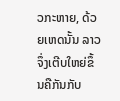ວກະຫາຍ, ດ້ວຍເຫດນັ້ນ ລາວຈຶ່ງເຕີບໃຫຍ່ຂຶ້ນຄືກັນກັບ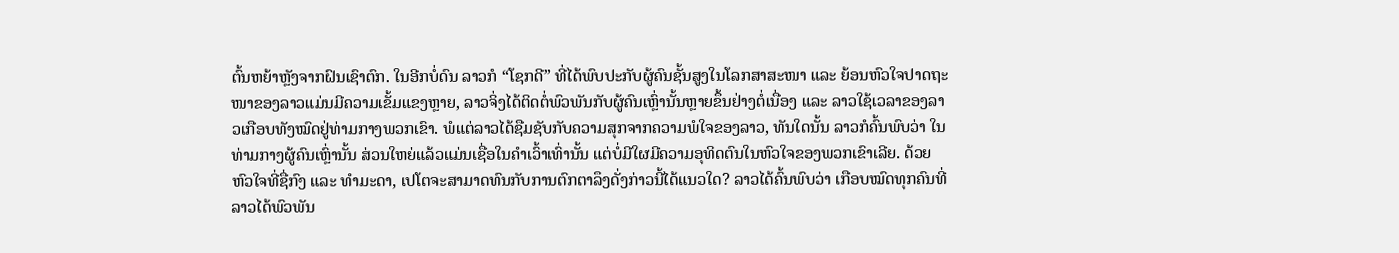ຕົ້ນຫຍ້າຫຼັງຈາກຝົນເຊົາຕົກ. ໃນອີກບໍ່ດົນ ລາວກໍ “ໂຊກດີ” ທີ່ໄດ້ພົບປະກັບຜູ້ຄົນຊັ້ນສູງໃນໂລກສາສະໜາ ແລະ ຍ້ອນຫົວໃຈປາດຖະໜາຂອງລາວແມ່ນມີຄວາມເຂັ້ມແຂງຫຼາຍ, ລາວຈິ່ງໄດ້ຕິດຕໍ່ພົວພັນກັບຜູ້ຄົນເຫຼົ່ານັ້ນຫຼາຍຂຶ້ນຢ່າງຕໍ່ເນື່ອງ ແລະ ລາວໃຊ້ເວລາຂອງລາວເກືອບທັງໝົດຢູ່ທ່າມກາງພວກເຂົາ. ພໍແຕ່ລາວໄດ້ຊືມຊັບກັບຄວາມສຸກຈາກຄວາມພໍໃຈຂອງລາວ, ທັນໃດນັ້ນ ລາວກໍຄົ້ນພົບວ່າ ໃນທ່າມກາງຜູ້ຄົນເຫຼົ່ານັ້ນ ສ່ວນໃຫຍ່ແລ້ວແມ່ນເຊື່ອໃນຄໍາເວົ້າເທົ່ານັ້ນ ແຕ່ບໍ່ມີໃຜມີຄວາມອຸທິດຕົນໃນຫົວໃຈຂອງພວກເຂົາເລີຍ. ດ້ວຍຫົວໃຈທີ່ຊື່ກົງ ແລະ ທໍາມະດາ, ເປໂຕຈະສາມາດທົນກັບການຕົກຕາລຶງດັ່ງກ່າວນີ້ໄດ້ແນວໃດ? ລາວໄດ້ຄົ້ນພົບວ່າ ເກືອບໝົດທຸກຄົນທີ່ລາວໄດ້ພົວພັນ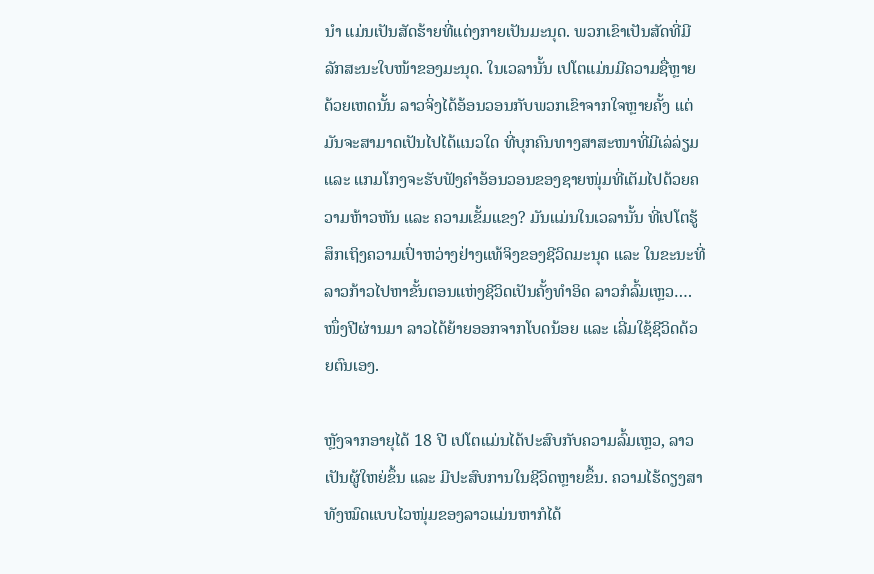ນໍາ ແມ່ນເປັນສັດຮ້າຍທີ່ແຕ່ງກາຍເປັນມະນຸດ. ພວກເຂົາເປັນສັດທີ່ມີລັກສະນະໃບໜ້າຂອງມະນຸດ. ໃນເວລານັ້ນ ເປໂຕແມ່ນມີຄວາມຊື່ຫຼາຍ ດ້ວຍເຫດນັ້ນ ລາວຈິ່ງໄດ້ອ້ອນວອນກັບພວກເຂົາຈາກໃຈຫຼາຍຄັ້ງ ແຕ່ມັນຈະສາມາດເປັນໄປໄດ້ແນວໃດ ທີ່ບຸກຄົນທາງສາສະໜາທີ່ມີເລ່ລ່ຽມ ແລະ ແກມໂກງຈະຮັບຟັງຄໍາອ້ອນວອນຂອງຊາຍໜຸ່ມທີ່ເຕັມໄປດ້ວຍຄວາມຫ້າວຫັນ ແລະ ຄວາມເຂັ້ມແຂງ? ມັນແມ່ນໃນເວລານັ້ນ ທີ່ເປໂຕຮູ້ສຶກເຖິງຄວາມເປົ່າຫວ່າງຢ່າງແທ້ຈິງຂອງຊີວິດມະນຸດ ແລະ ໃນຂະນະທີ່ລາວກ້າວໄປຫາຂັ້ນຕອນແຫ່ງຊີວິດເປັນຄັ້ງທໍາອິດ ລາວກໍລົ້ມເຫຼວ…. ໜຶ່ງປີຜ່ານມາ ລາວໄດ້ຍ້າຍອອກຈາກໂບດນ້ອຍ ແລະ ເລີ່ມໃຊ້ຊີວິດດ້ວຍຕົນເອງ.

ຫຼັງຈາກອາຍຸໄດ້ 18 ປີ ເປໂຕແມ່ນໄດ້ປະສົບກັບຄວາມລົ້ມເຫຼວ, ລາວເປັນຜູ້ໃຫຍ່ຂຶ້ນ ແລະ ມີປະສົບການໃນຊີວິດຫຼາຍຂຶ້ນ. ຄວາມໄຮ້ດຽງສາທັງໝົດແບບໄວໜຸ່ມຂອງລາວແມ່ນຫາກໍໄດ້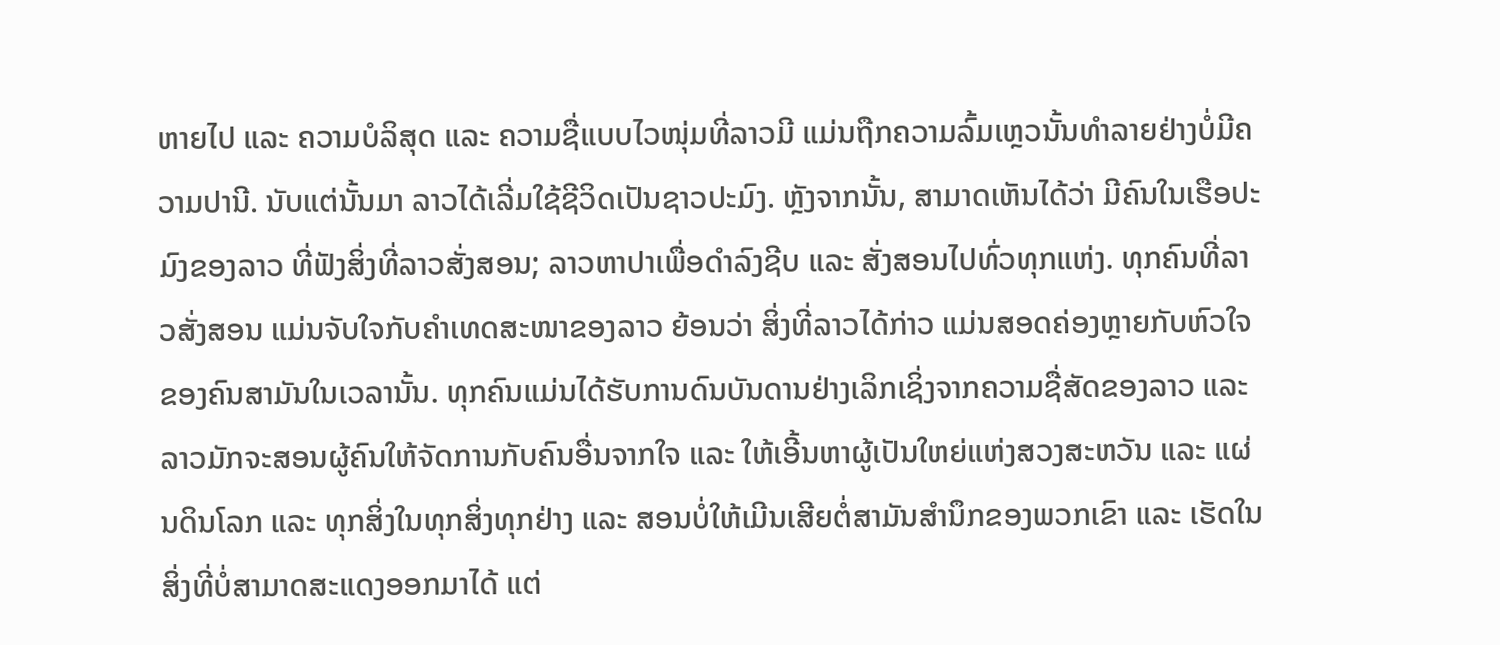ຫາຍໄປ ແລະ ຄວາມບໍລິສຸດ ແລະ ຄວາມຊື່ແບບໄວໜຸ່ມທີ່ລາວມີ ແມ່ນຖືກຄວາມລົ້ມເຫຼວນັ້ນທໍາລາຍຢ່າງບໍ່ມີຄວາມປານີ. ນັບແຕ່ນັ້ນມາ ລາວໄດ້ເລີ່ມໃຊ້ຊີວິດເປັນຊາວປະມົງ. ຫຼັງຈາກນັ້ນ, ສາມາດເຫັນໄດ້ວ່າ ມີຄົນໃນເຮືອປະມົງຂອງລາວ ທີ່ຟັງສິ່ງທີ່ລາວສັ່ງສອນ; ລາວຫາປາເພື່ອດໍາລົງຊີບ ແລະ ສັ່ງສອນໄປທົ່ວທຸກແຫ່ງ. ທຸກຄົນທີ່ລາວສັ່ງສອນ ແມ່ນຈັບໃຈກັບຄໍາເທດສະໜາຂອງລາວ ຍ້ອນວ່າ ສິ່ງທີ່ລາວໄດ້ກ່າວ ແມ່ນສອດຄ່ອງຫຼາຍກັບຫົວໃຈຂອງຄົນສາມັນໃນເວລານັ້ນ. ທຸກຄົນແມ່ນໄດ້ຮັບການດົນບັນດານຢ່າງເລິກເຊິ່ງຈາກຄວາມຊື່ສັດຂອງລາວ ແລະ ລາວມັກຈະສອນຜູ້ຄົນໃຫ້ຈັດການກັບຄົນອື່ນຈາກໃຈ ແລະ ໃຫ້ເອີ້ນຫາຜູ້ເປັນໃຫຍ່ແຫ່ງສວງສະຫວັນ ແລະ ແຜ່ນດິນໂລກ ແລະ ທຸກສິ່ງໃນທຸກສິ່ງທຸກຢ່າງ ແລະ ສອນບໍ່ໃຫ້ເມີນເສີຍຕໍ່ສາມັນສໍານຶກຂອງພວກເຂົາ ແລະ ເຮັດໃນສິ່ງທີ່ບໍ່ສາມາດສະແດງອອກມາໄດ້ ແຕ່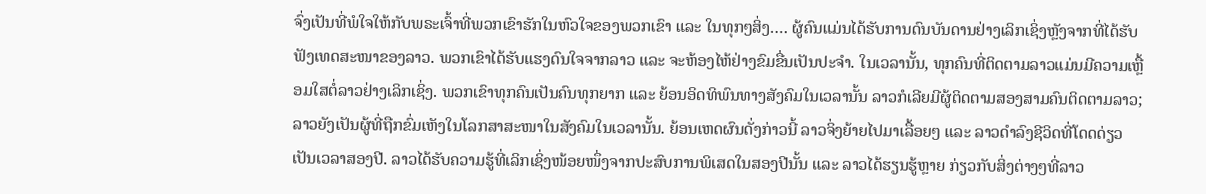ຈົ່ງເປັນທີ່ພໍໃຈໃຫ້ກັບພຣະເຈົ້າທີ່ພວກເຂົາຮັກໃນຫົວໃຈຂອງພວກເຂົາ ແລະ ໃນທຸກໆສິ່ງ…. ຜູ້ຄົນແມ່ນໄດ້ຮັບການດົນບັນດານຢ່າງເລິກເຊິ່ງຫຼັງຈາກທີ່ໄດ້ຮັບຟັງເທດສະໜາຂອງລາວ. ພວກເຂົາໄດ້ຮັບແຮງດົນໃຈຈາກລາວ ແລະ ຈະຫ້ອງໄຫ້ຢ່າງຂົມຂື່ນເປັນປະຈໍາ. ໃນເວລານັ້ນ, ທຸກຄົນທີ່ຕິດຕາມລາວແມ່ນມີຄວາມເຫຼື້ອມໃສຕໍ່ລາວຢ່າງເລິກເຊິ່ງ. ພວກເຂົາທຸກຄົນເປັນຄົນທຸກຍາກ ແລະ ຍ້ອນອິດທິພົນທາງສັງຄົມໃນເວລານັ້ນ ລາວກໍເລີຍມີຜູ້ຕິດຕາມສອງສາມຄົນຕິດຕາມລາວ; ລາວຍັງເປັນຜູ້ທີ່ຖືກຂົ່ມເຫັງໃນໂລກສາສະໜາໃນສັງຄົມໃນເວລານັ້ນ. ຍ້ອນເຫດຜົນດັ່ງກ່າວນີ້ ລາວຈິ່ງຍ້າຍໄປມາເລື້ອຍໆ ແລະ ລາວດໍາລົງຊີວິດທີ່ໂດດດ່ຽວເປັນເວລາສອງປີ. ລາວໄດ້ຮັບຄວາມຮູ້ທີ່ເລິກເຊິ່ງໜ້ອຍໜຶ່ງຈາກປະສົບການພິເສດໃນສອງປີນັ້ນ ແລະ ລາວໄດ້ຮຽນຮູ້ຫຼາຍ ກ່ຽວກັບສິ່ງຕ່າງໆທີ່ລາວ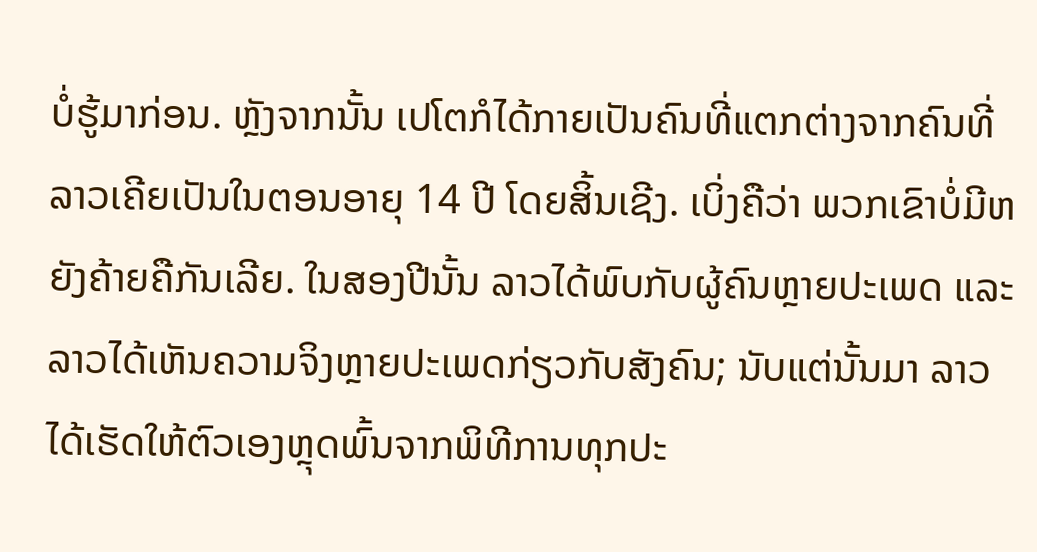ບໍ່ຮູ້ມາກ່ອນ. ຫຼັງຈາກນັ້ນ ເປໂຕກໍໄດ້ກາຍເປັນຄົນທີ່ແຕກຕ່າງຈາກຄົນທີ່ລາວເຄີຍເປັນໃນຕອນອາຍຸ 14 ປີ ໂດຍສິ້ນເຊີງ. ເບິ່ງຄືວ່າ ພວກເຂົາບໍ່ມີຫຍັງຄ້າຍຄືກັນເລີຍ. ໃນສອງປີນັ້ນ ລາວໄດ້ພົບກັບຜູ້ຄົນຫຼາຍປະເພດ ແລະ ລາວໄດ້ເຫັນຄວາມຈິງຫຼາຍປະເພດກ່ຽວກັບສັງຄົນ; ນັບແຕ່ນັ້ນມາ ລາວໄດ້ເຮັດໃຫ້ຕົວເອງຫຼຸດພົ້ນຈາກພິທີການທຸກປະ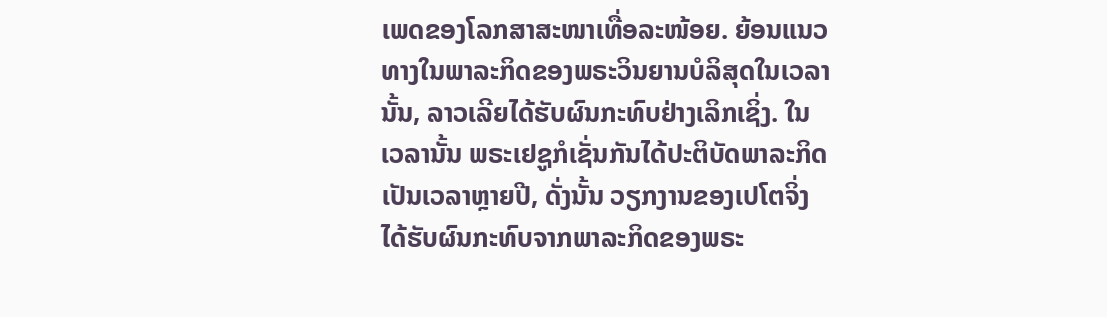ເພດຂອງໂລກສາສະໜາເທື່ອລະໜ້ອຍ. ຍ້ອນແນວທາງໃນພາລະກິດຂອງພຣະວິນຍານບໍລິສຸດໃນເວລານັ້ນ, ລາວເລີຍໄດ້ຮັບຜົນກະທົບຢ່າງເລິກເຊິ່ງ. ໃນເວລານັ້ນ ພຣະເຢຊູກໍເຊັ່ນກັນໄດ້ປະຕິບັດພາລະກິດເປັນເວລາຫຼາຍປີ, ດັ່ງນັ້ນ ວຽກງານຂອງເປໂຕຈິ່ງໄດ້ຮັບຜົນກະທົບຈາກພາລະກິດຂອງພຣະ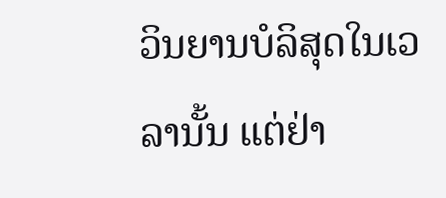ວິນຍານບໍລິສຸດໃນເວລານັ້ນ ແຕ່ຢ່າ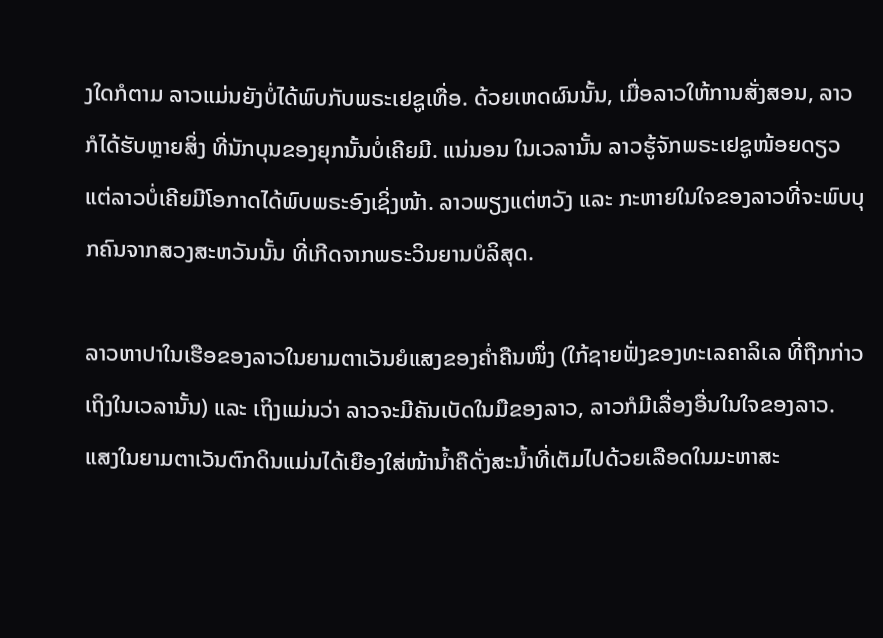ງໃດກໍຕາມ ລາວແມ່ນຍັງບໍ່ໄດ້ພົບກັບພຣະເຢຊູເທື່ອ. ດ້ວຍເຫດຜົນນັ້ນ, ເມື່ອລາວໃຫ້ການສັ່ງສອນ, ລາວກໍໄດ້ຮັບຫຼາຍສິ່ງ ທີ່ນັກບຸນຂອງຍຸກນັ້ນບໍ່ເຄີຍມີ. ແນ່ນອນ ໃນເວລານັ້ນ ລາວຮູ້ຈັກພຣະເຢຊູໜ້ອຍດຽວ ແຕ່ລາວບໍ່ເຄີຍມີໂອກາດໄດ້ພົບພຣະອົງເຊິ່ງໜ້າ. ລາວພຽງແຕ່ຫວັງ ແລະ ກະຫາຍໃນໃຈຂອງລາວທີ່ຈະພົບບຸກຄົນຈາກສວງສະຫວັນນັ້ນ ທີ່ເກີດຈາກພຣະວິນຍານບໍລິສຸດ.

ລາວຫາປາໃນເຮືອຂອງລາວໃນຍາມຕາເວັນຍໍແສງຂອງຄໍ່າຄືນໜຶ່ງ (ໃກ້ຊາຍຟັ່ງຂອງທະເລຄາລິເລ ທີ່ຖືກກ່າວເຖິງໃນເວລານັ້ນ) ແລະ ເຖິງແມ່ນວ່າ ລາວຈະມີຄັນເບັດໃນມືຂອງລາວ, ລາວກໍມີເລື່ອງອື່ນໃນໃຈຂອງລາວ. ແສງໃນຍາມຕາເວັນຕົກດິນແມ່ນໄດ້ເຍືອງໃສ່ໜ້ານໍ້າຄືດັ່ງສະນໍ້າທີ່ເຕັມໄປດ້ວຍເລືອດໃນມະຫາສະ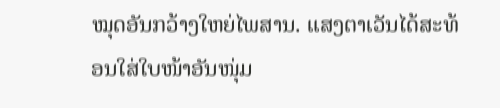ໝຸດອັນກວ້າງໃຫຍ່ໄພສານ. ແສງຕາເວັນໄດ້ສະທ້ອນໃສ່ໃບໜ້າອັນໜຸ່ມ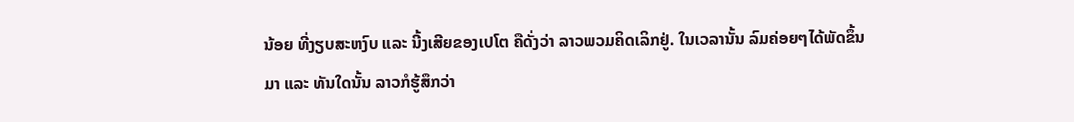ນ້ອຍ ທີ່ງຽບສະຫງົບ ແລະ ນີ້ງເສີຍຂອງເປໂຕ ຄືດັ່ງວ່າ ລາວພວມຄິດເລິກຢູ່. ໃນເວລານັ້ນ ລົມຄ່ອຍໆໄດ້ພັດຂຶ້ນມາ ແລະ ທັນໃດນັ້ນ ລາວກໍຮູ້ສຶກວ່າ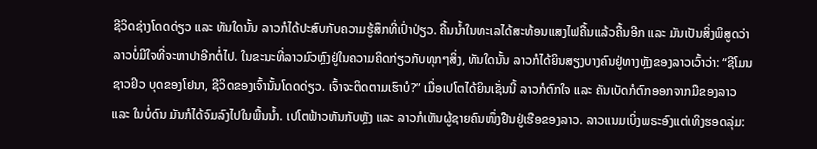ຊີວິດຊ່າງໂດດດ່ຽວ ແລະ ທັນໃດນັ້ນ ລາວກໍໄດ້ປະສົບກັບຄວາມຮູ້ສຶກທີ່ເປົ່າປ່ຽວ. ຄື້ນນໍ້າໃນທະເລໄດ້ສະທ້ອນແສງໄຟຄື້ນແລ້ວຄື້ນອີກ ແລະ ມັນເປັນສິ່ງພິສູດວ່າ ລາວບໍ່ມີໃຈທີ່ຈະຫາປາອີກຕໍ່ໄປ. ໃນຂະນະທີ່ລາວມົວຫຼົງຢູ່ໃນຄວາມຄິດກ່ຽວກັບທຸກໆສິ່ງ, ທັນໃດນັ້ນ ລາວກໍໄດ້ຍິນສຽງບາງຄົນຢູ່ທາງຫຼັງຂອງລາວເວົ້າວ່າ: “ຊີໂມນ ຊາວຢິວ ບຸດຂອງໂຢນາ, ຊີວິດຂອງເຈົ້ານັ້ນໂດດດ່ຽວ. ເຈົ້າຈະຕິດຕາມເຮົາບໍ?” ເມື່ອເປໂຕໄດ້ຍິນເຊັ່ນນີ້ ລາວກໍຕົກໃຈ ແລະ ຄັນເບັດກໍຕົກອອກຈາກມືຂອງລາວ ແລະ ໃນບໍ່ດົນ ມັນກໍໄດ້ຈົມລົງໄປໃນພື້ນນໍ້າ. ເປໂຕຟ້າວຫັນກັບຫຼັງ ແລະ ລາວກໍເຫັນຜູ້ຊາຍຄົນໜຶ່ງຢືນຢູ່ເຮືອຂອງລາວ. ລາວແນມເບິ່ງພຣະອົງແຕ່ເທິງຮອດລຸ່ມ: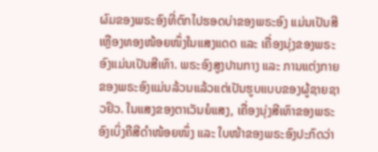ຜົມຂອງພຣະອົງທີ່ຕົກໄປຮອດບ່າຂອງພຣະອົງ ແມ່ນເປັນສີເຫຼືອງທອງໜ້ອຍໜຶ່ງໃນແສງແດດ ແລະ ເຄື່ອງນຸ່ງຂອງພຣະອົງແມ່ນເປັນສີເທົາ. ພຣະອົງສູງປານກາງ ແລະ ການແຕ່ງກາຍຂອງພຣະອົງແມ່ນລ້ວນແລ້ວແຕ່ເປັນຮູບແບບຂອງຜູ້ຊາຍຊາວຢິວ. ໃນແສງຂອງຕາເວັນຍໍແສງ, ເຄື່ອງນຸ່ງສີເທົາຂອງພຣະອົງເບິ່ງຄືສີດໍາໜ້ອຍໜຶ່ງ ແລະ ໃບໜ້າຂອງພຣະອົງປະກົດວ່າ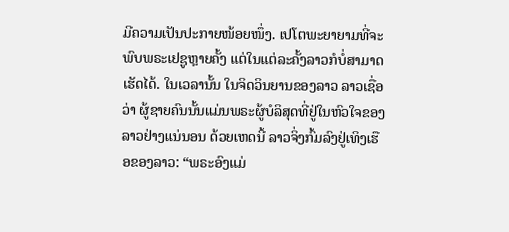ມີຄວາມເປັນປະກາຍໜ້ອຍໜຶ່ງ. ເປໂຕພະຍາຍາມທີ່ຈະພົບພຣະເຢຊູຫຼາຍຄັ້ງ ແຕ່ໃນແຕ່ລະຄັ້ງລາວກໍບໍ່ສາມາດເຮັດໄດ້. ໃນເວລານັ້ນ ໃນຈິດວິນຍານຂອງລາວ ລາວເຊື່ອວ່າ ຜູ້ຊາຍຄົນນັ້ນແມ່ນພຣະຜູ້ບໍລິສຸດທີ່ຢູ່ໃນຫົວໃຈຂອງລາວຢ່າງແນ່ນອນ ດ້ວຍເຫດນີ້ ລາວຈິ່ງກົ້ມລົງຢູ່ເທິງເຮືອຂອງລາວ: “ພຣະອົງແມ່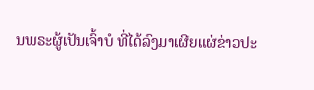ນພຣະຜູ້ເປັນເຈົ້າບໍ ທີ່ໄດ້ລົງມາເຜີຍແຜ່ຂ່າວປະ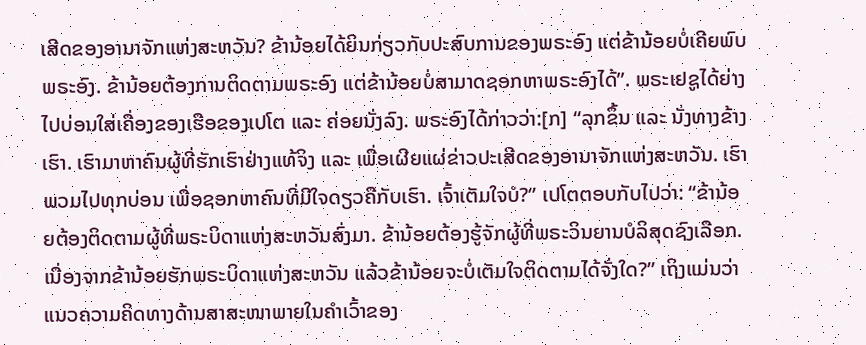ເສີດຂອງອານາຈັກແຫ່ງສະຫວັນ? ຂ້ານ້ອຍໄດ້ຍິນກ່ຽວກັບປະສົບການຂອງພຣະອົງ ແຕ່ຂ້ານ້ອຍບໍ່ເຄີຍພົບພຣະອົງ. ຂ້ານ້ອຍຕ້ອງການຕິດຕາມພຣະອົງ ແຕ່ຂ້ານ້ອຍບໍ່ສາມາດຊອກຫາພຣະອົງໄດ້”. ພຣະເຢຊູໄດ້ຍ່າງໄປບ່ອນໃສ່ເຄື່ອງຂອງເຮືອຂອງເປໂຕ ແລະ ຄ່ອຍນັ່ງລົງ. ພຣະອົງໄດ້ກ່າວວ່າ:[ກ] “ລຸກຂຶ້ນ ແລະ ນັ່ງທາງຂ້າງເຮົາ. ເຮົາມາຫາຄົນຜູ້ທີ່ຮັກເຮົາຢ່າງແທ້ຈິງ ແລະ ເພື່ອເຜີຍແຜ່ຂ່າວປະເສີດຂອງອານາຈັກແຫ່ງສະຫວັນ. ເຮົາພວມໄປທຸກບ່ອນ ເພື່ອຊອກຫາຄົນທີ່ມີໃຈດຽວຄືກັບເຮົາ. ເຈົ້າເຕັມໃຈບໍ?” ເປໂຕຕອບກັບໄປວ່າ: “ຂ້ານ້ອຍຕ້ອງຕິດຕາມຜູ້ທີ່ພຣະບິດາແຫ່ງສະຫວັນສົ່ງມາ. ຂ້ານ້ອຍຕ້ອງຮູ້ຈັກຜູ້ທີ່ພຣະວິນຍານບໍລິສຸດຊົງເລືອກ. ເນື່ອງຈາກຂ້ານ້ອຍຮັກພຣະບິດາແຫ່ງສະຫວັນ ແລ້ວຂ້ານ້ອຍຈະບໍ່ເຕັມໃຈຕິດຕາມໄດ້ຈັ່ງໃດ?” ເຖິງແມ່ນວ່າ ແນວຄວາມຄິດທາງດ້ານສາສະໜາພາຍໃນຄໍາເວົ້າຂອງ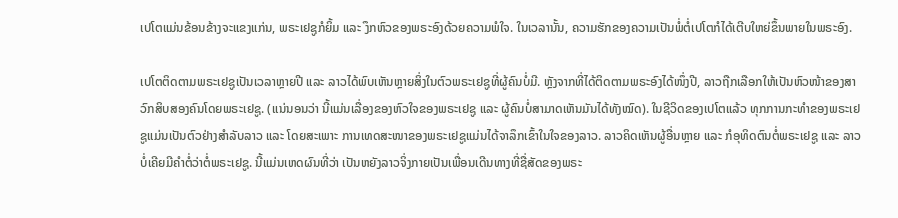ເປໂຕແມ່ນຂ້ອນຂ້າງຈະແຂງແກ່ນ, ພຣະເຢຊູກໍຍິ້ມ ແລະ ງຶກຫົວຂອງພຣະອົງດ້ວຍຄວາມພໍໃຈ. ໃນເວລານັ້ນ, ຄວາມຮັກຂອງຄວາມເປັນພໍ່ຕໍ່ເປໂຕກໍໄດ້ເຕີບໃຫຍ່ຂຶ້ນພາຍໃນພຣະອົງ.

ເປໂຕຕິດຕາມພຣະເຢຊູເປັນເວລາຫຼາຍປີ ແລະ ລາວໄດ້ພົບເຫັນຫຼາຍສິ່ງໃນຕົວພຣະເຢຊູທີ່ຜູ້ຄົນບໍ່ມີ. ຫຼັງຈາກທີ່ໄດ້ຕິດຕາມພຣະອົງໄດ້ໜຶ່ງປີ, ລາວຖືກເລືອກໃຫ້ເປັນຫົວໜ້າຂອງສາວົກສິບສອງຄົນໂດຍພຣະເຢຊູ. (ແນ່ນອນວ່າ ນີ້ແມ່ນເລື່ອງຂອງຫົວໃຈຂອງພຣະເຢຊູ ແລະ ຜູ້ຄົນບໍ່ສາມາດເຫັນມັນໄດ້ທັງໝົດ). ໃນຊີວິດຂອງເປໂຕແລ້ວ ທຸກການກະທໍາຂອງພຣະເຢຊູແມ່ນເປັນຕົວຢ່າງສໍາລັບລາວ ແລະ ໂດຍສະເພາະ ການເທດສະໜາຂອງພຣະເຢຊູແມ່ນໄດ້ຈາລຶກເຂົ້າໃນໃຈຂອງລາວ. ລາວຄິດເຫັນຜູ້ອື່ນຫຼາຍ ແລະ ກໍອຸທິດຕົນຕໍ່ພຣະເຢຊູ ແລະ ລາວບໍ່ເຄີຍມີຄໍາຕໍ່ວ່າຕໍ່ພຣະເຢຊູ. ນີ້ແມ່ນເຫດຜົນທີ່ວ່າ ເປັນຫຍັງລາວຈິ່ງກາຍເປັນເພື່ອນເດີນທາງທີ່ຊື່ສັດຂອງພຣະ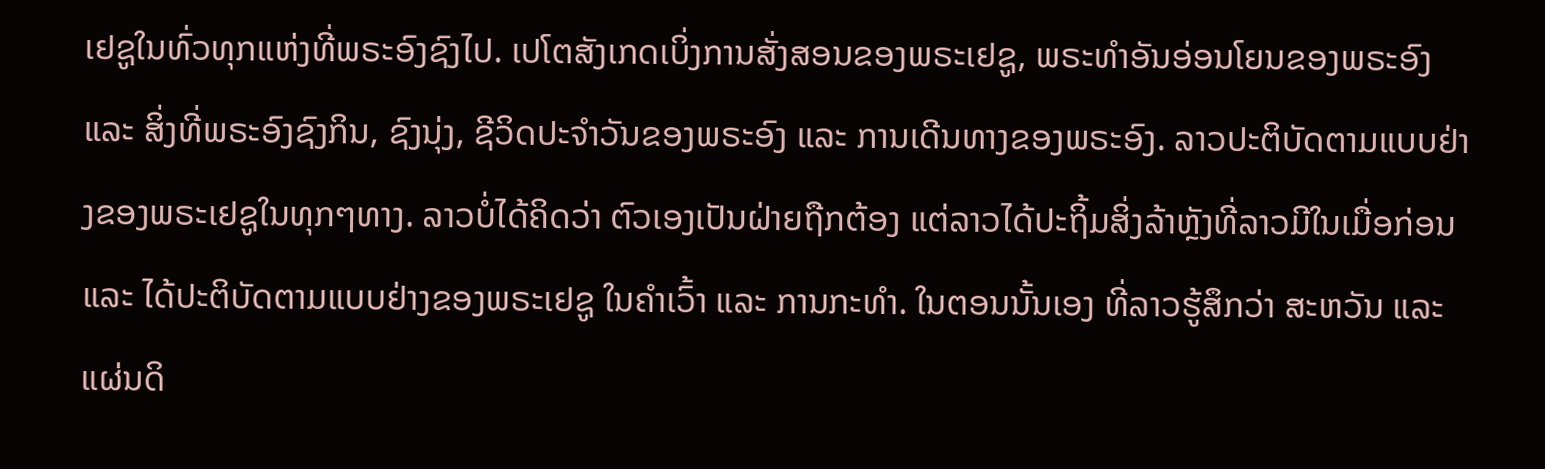ເຢຊູໃນທົ່ວທຸກແຫ່ງທີ່ພຣະອົງຊົງໄປ. ເປໂຕສັງເກດເບິ່ງການສັ່ງສອນຂອງພຣະເຢຊູ, ພຣະທໍາອັນອ່ອນໂຍນຂອງພຣະອົງ ແລະ ສິ່ງທີ່ພຣະອົງຊົງກິນ, ຊົງນຸ່ງ, ຊີວິດປະຈໍາວັນຂອງພຣະອົງ ແລະ ການເດີນທາງຂອງພຣະອົງ. ລາວປະຕິບັດຕາມແບບຢ່າງຂອງພຣະເຢຊູໃນທຸກໆທາງ. ລາວບໍ່ໄດ້ຄິດວ່າ ຕົວເອງເປັນຝ່າຍຖືກຕ້ອງ ແຕ່ລາວໄດ້ປະຖິ້ມສິ່ງລ້າຫຼັງທີ່ລາວມີໃນເມື່ອກ່ອນ ແລະ ໄດ້ປະຕິບັດຕາມແບບຢ່າງຂອງພຣະເຢຊູ ໃນຄໍາເວົ້າ ແລະ ການກະທໍາ. ໃນຕອນນັ້ນເອງ ທີ່ລາວຮູ້ສຶກວ່າ ສະຫວັນ ແລະ ແຜ່ນດິ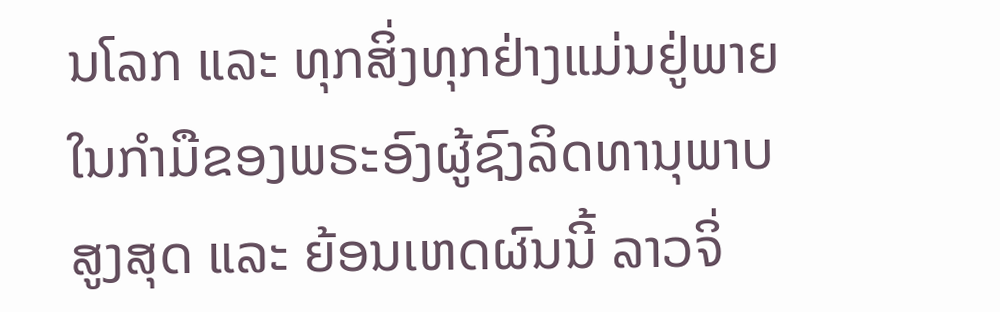ນໂລກ ແລະ ທຸກສິ່ງທຸກຢ່າງແມ່ນຢູ່ພາຍໃນກໍາມືຂອງພຣະອົງຜູ້ຊົງລິດທານຸພາບສູງສຸດ ແລະ ຍ້ອນເຫດຜົນນີ້ ລາວຈິ່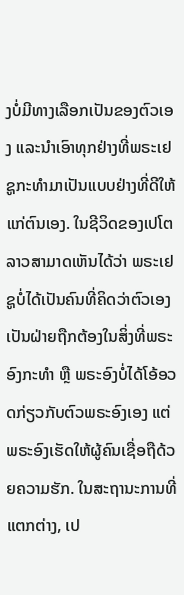ງບໍ່ມີທາງເລືອກເປັນຂອງຕົວເອງ ແລະນໍາເອົາທຸກຢ່າງທີ່ພຣະເຢຊູກະທໍາມາເປັນແບບຢ່າງທີ່ດີໃຫ້ແກ່ຕົນເອງ. ໃນຊີວິດຂອງເປໂຕ ລາວສາມາດເຫັນໄດ້ວ່າ ພຣະເຢຊູບໍ່ໄດ້ເປັນຄົນທີ່ຄິດວ່າຕົວເອງເປັນຝ່າຍຖືກຕ້ອງໃນສິ່ງທີ່ພຣະອົງກະທໍາ ຫຼື ພຣະອົງບໍ່ໄດ້ໂອ້ອວດກ່ຽວກັບຕົວພຣະອົງເອງ ແຕ່ພຣະອົງເຮັດໃຫ້ຜູ້ຄົນເຊື່ອຖືດ້ວຍຄວາມຮັກ. ໃນສະຖານະການທີ່ແຕກຕ່າງ, ເປ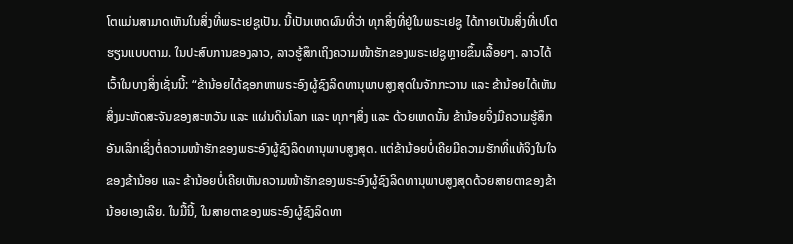ໂຕແມ່ນສາມາດເຫັນໃນສິ່ງທີ່ພຣະເຢຊູເປັນ. ນີ້ເປັນເຫດຜົນທີ່ວ່າ ທຸກສິ່ງທີ່ຢູ່ໃນພຣະເຢຊູ ໄດ້ກາຍເປັນສິ່ງທີ່ເປໂຕຮຽນແບບຕາມ. ໃນປະສົບການຂອງລາວ, ລາວຮູ້ສຶກເຖິງຄວາມໜ້າຮັກຂອງພຣະເຢຊູຫຼາຍຂຶ້ນເລື້ອຍໆ. ລາວໄດ້ເວົ້າໃນບາງສິ່ງເຊັ່ນນີ້: “ຂ້ານ້ອຍໄດ້ຊອກຫາພຣະອົງຜູ້ຊົງລິດທານຸພາບສູງສຸດໃນຈັກກະວານ ແລະ ຂ້ານ້ອຍໄດ້ເຫັນສິ່ງມະຫັດສະຈັນຂອງສະຫວັນ ແລະ ແຜ່ນດິນໂລກ ແລະ ທຸກໆສິ່ງ ແລະ ດ້ວຍເຫດນັ້ນ ຂ້ານ້ອຍຈິ່ງມີຄວາມຮູ້ສຶກອັນເລິກເຊິ່ງຕໍ່ຄວາມໜ້າຮັກຂອງພຣະອົງຜູ້ຊົງລິດທານຸພາບສູງສຸດ. ແຕ່ຂ້ານ້ອຍບໍ່ເຄີຍມີຄວາມຮັກທີ່ແທ້ຈິງໃນໃຈຂອງຂ້ານ້ອຍ ແລະ ຂ້ານ້ອຍບໍ່ເຄີຍເຫັນຄວາມໜ້າຮັກຂອງພຣະອົງຜູ້ຊົງລິດທານຸພາບສູງສຸດດ້ວຍສາຍຕາຂອງຂ້ານ້ອຍເອງເລີຍ. ໃນມື້ນີ້, ໃນສາຍຕາຂອງພຣະອົງຜູ້ຊົງລິດທາ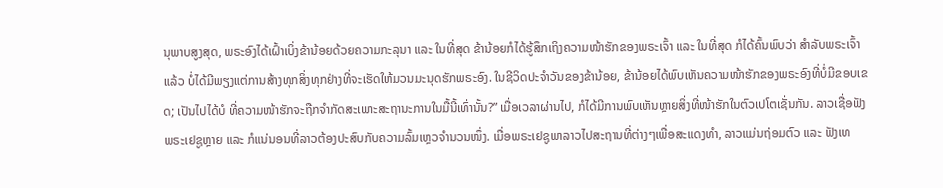ນຸພາບສູງສຸດ, ພຣະອົງໄດ້ເຝົ້າເບິ່ງຂ້ານ້ອຍດ້ວຍຄວາມກະລຸນາ ແລະ ໃນທີ່ສຸດ ຂ້ານ້ອຍກໍໄດ້ຮູ້ສຶກເຖິງຄວາມໜ້າຮັກຂອງພຣະເຈົ້າ ແລະ ໃນທີ່ສຸດ ກໍໄດ້ຄົ້ນພົບວ່າ ສໍາລັບພຣະເຈົ້າແລ້ວ ບໍ່ໄດ້ມີພຽງແຕ່ການສ້າງທຸກສິ່ງທຸກຢ່າງທີ່ຈະເຮັດໃຫ້ມວນມະນຸດຮັກພຣະອົງ. ໃນຊີວິດປະຈໍາວັນຂອງຂ້ານ້ອຍ, ຂ້ານ້ອຍໄດ້ພົບເຫັນຄວາມໜ້າຮັກຂອງພຣະອົງທີ່ບໍ່ມີຂອບເຂດ; ເປັນໄປໄດ້ບໍ ທີ່ຄວາມໜ້າຮັກຈະຖືກຈໍາກັດສະເພາະສະຖານະການໃນມື້ນີ້ເທົ່ານັ້ນ?” ເມື່ອເວລາຜ່ານໄປ, ກໍໄດ້ມີການພົບເຫັນຫຼາຍສິ່ງທີ່ໜ້າຮັກໃນຕົວເປໂຕເຊັ່ນກັນ. ລາວເຊື່ອຟັງພຣະເຢຊູຫຼາຍ ແລະ ກໍແນ່ນອນທີ່ລາວຕ້ອງປະສົບກັບຄວາມລົ້ມເຫຼວຈໍານວນໜຶ່ງ. ເມື່ອພຣະເຢຊູພາລາວໄປສະຖານທີ່ຕ່າງໆເພື່ອສະແດງທໍາ, ລາວແມ່ນຖ່ອມຕົວ ແລະ ຟັງເທ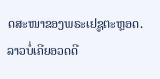ດສະໜາຂອງພຣະເຢຊູຕະຫຼອດ. ລາວບໍ່ເຄີຍອວດດີ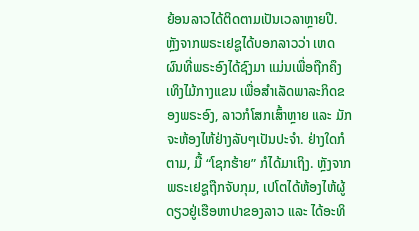ຍ້ອນລາວໄດ້ຕິດຕາມເປັນເວລາຫຼາຍປີ. ຫຼັງຈາກພຣະເຢຊູໄດ້ບອກລາວວ່າ ເຫດຜົນທີ່ພຣະອົງໄດ້ຊົງມາ ແມ່ນເພື່ອຖືກຄຶງເທິງໄມ້ກາງແຂນ ເພື່ອສໍາເລັດພາລະກິດຂອງພຣະອົງ, ລາວກໍໂສກເສົ້າຫຼາຍ ແລະ ມັກຈະຫ້ອງໄຫ້ຢ່າງລັບໆເປັນປະຈໍາ. ຢ່າງໃດກໍຕາມ, ມື້ “ໂຊກຮ້າຍ” ກໍໄດ້ມາເຖິງ. ຫຼັງຈາກພຣະເຢຊູຖືກຈັບກຸມ, ເປໂຕໄດ້ຫ້ອງໄຫ້ຜູ້ດຽວຢູ່ເຮືອຫາປາຂອງລາວ ແລະ ໄດ້ອະທິ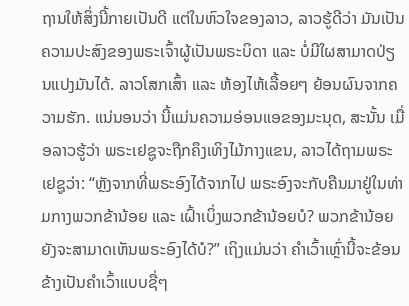ຖານໃຫ້ສິ່ງນີ້ກາຍເປັນດີ ແຕ່ໃນຫົວໃຈຂອງລາວ, ລາວຮູ້ດີວ່າ ມັນເປັນຄວາມປະສົງຂອງພຣະເຈົ້າຜູ້ເປັນພຣະບິດາ ແລະ ບໍ່ມີໃຜສາມາດປ່ຽນແປງມັນໄດ້. ລາວໂສກເສົ້າ ແລະ ຫ້ອງໄຫ້ເລື້ອຍໆ ຍ້ອນຜົນຈາກຄວາມຮັກ. ແນ່ນອນວ່າ ນີ້ແມ່ນຄວາມອ່ອນແອຂອງມະນຸດ, ສະນັ້ນ ເມື່ອລາວຮູ້ວ່າ ພຣະເຢຊູຈະຖືກຄຶງເທິງໄມ້ກາງແຂນ, ລາວໄດ້ຖາມພຣະເຢຊູວ່າ: “ຫຼັງຈາກທີ່ພຣະອົງໄດ້ຈາກໄປ ພຣະອົງຈະກັບຄືນມາຢູ່ໃນທ່າມກາງພວກຂ້ານ້ອຍ ແລະ ເຝົ້າເບິ່ງພວກຂ້ານ້ອຍບໍ? ພວກຂ້ານ້ອຍຍັງຈະສາມາດເຫັນພຣະອົງໄດ້ບໍ?” ເຖິງແມ່ນວ່າ ຄໍາເວົ້າເຫຼົ່ານີ້ຈະຂ້ອນຂ້າງເປັນຄໍາເວົ້າແບບຊື່ໆ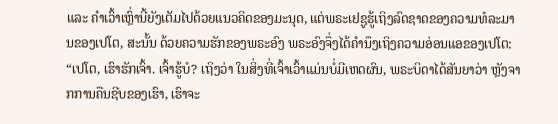ແລະ ຄໍາເວົ້າເຫຼົ່ານີ້ຍັງເຕັມໄປດ້ວຍແນວຄິດຂອງມະນຸດ, ແຕ່ພຣະເຢຊູຮູ້ເຖິງລົດຊາດຂອງຄວາມທໍລະມານຂອງເປໂຕ, ສະນັ້ນ ດ້ວຍຄວາມຮັກຂອງພຣະອົງ ພຣະອົງຈຶ່ງໄດ້ຄໍານຶງເຖິງຄວາມອ່ອນແອຂອງເປໂຕ: “ເປໂຕ, ເຮົາຮັກເຈົ້າ. ເຈົ້າຮູ້ບໍ? ເຖິງວ່າ ໃນສິ່ງທີ່ເຈົ້າເວົ້າແມ່ນບໍ່ມີເຫດຜົນ, ພຣະບິດາໄດ້ສັນຍາວ່າ ຫຼັງຈາກການຄືນຊີບຂອງເຮົາ, ເຮົາຈະ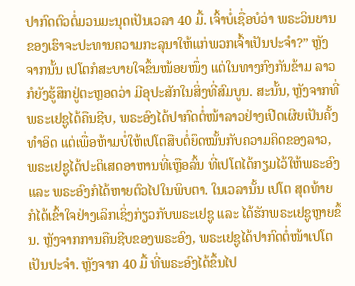ປາກົດຕົວຕໍ່ມວນມະນຸດເປັນເວລາ 40 ມື້. ເຈົ້າບໍ່ເຊື່ອບໍວ່າ ພຣະວິນຍານຂອງເຮົາຈະປະທານຄວາມກະລຸນາໃຫ້ແກ່ພວກເຈົ້າເປັນປະຈໍາ?” ຫຼັງຈາກນັ້ນ ເປໂຕກໍສະບາຍໃຈຂຶ້ນໜ້ອຍໜຶ່ງ ແຕ່ໃນທາງກົງກັນຂ້າມ ລາວກໍຍັງຮູ້ສຶກຢູ່ຕະຫຼອດວ່າ ມີອຸປະສັກໃນສິ່ງທີ່ສົມບູນ. ສະນັ້ນ, ຫຼັງຈາກທີ່ພຣະເຢຊູໄດ້ຄືນຊີບ, ພຣະອົງໄດ້ປາກົດຕໍ່ໜ້າລາວຢ່າງເປີດເຜີຍເປັນຄັ້ງທໍາອິດ ແຕ່ເພື່ອຫ້າມບໍ່ໃຫ້ເປໂຕສືບຕໍ່ຍຶດໝັ້ນກັບຄວາມຄິດຂອງລາວ, ພຣະເຢຊູໄດ້ປະຕິເສດອາຫານທີ່ເຫຼືອລົ້ນ ທີ່ເປໂຕໄດ້ກຽມໄວ້ໃຫ້ພຣະອົງ ແລະ ພຣະອົງກໍໄດ້ຫາຍຕົວໄປໃນພິບຕາ. ໃນເວລານັ້ນ ເປໂຕ ສຸດທ້າຍ ກໍໄດ້ເຂົ້າໃຈຢ່າງເລິກເຊິ່ງກ່ຽວກັບພຣະເຢຊູ ແລະ ໄດ້ຮັກພຣະເຢຊູຫຼາຍຂຶ້ນ. ຫຼັງຈາກການຄືນຊີບຂອງພຣະອົງ, ພຣະເຢຊູໄດ້ປາກົດຕໍ່ໜ້າເປໂຕເປັນປະຈໍາ. ຫຼັງຈາກ 40 ມື້ ທີ່ພຣະອົງໄດ້ຂຶ້ນໄປ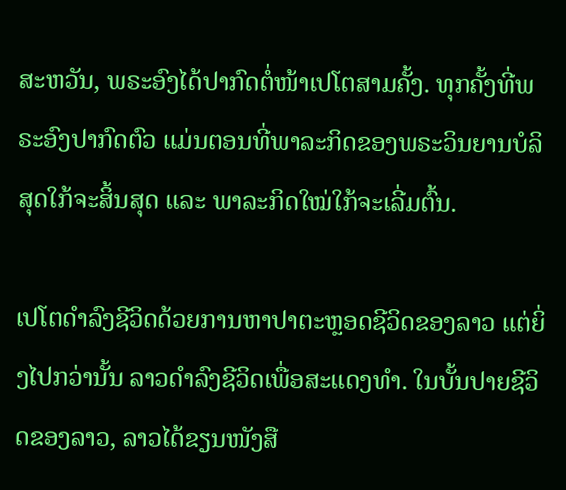ສະຫວັນ, ພຣະອົງໄດ້ປາກົດຕໍ່ໜ້າເປໂຕສາມຄັ້ງ. ທຸກຄັ້ງທີ່ພຣະອົງປາກົດຕົວ ແມ່ນຕອນທີ່ພາລະກິດຂອງພຣະວິນຍານບໍລິສຸດໃກ້ຈະສິ້ນສຸດ ແລະ ພາລະກິດໃໝ່ໃກ້ຈະເລີ່ມຕົ້ນ.

ເປໂຕດໍາລົງຊີວິດດ້ວຍການຫາປາຕະຫຼອດຊີວິດຂອງລາວ ແຕ່ຍິ່ງໄປກວ່ານັ້ນ ລາວດໍາລົງຊີວິດເພື່ອສະແດງທໍາ. ໃນບັ້ນປາຍຊີວິດຂອງລາວ, ລາວໄດ້ຂຽນໜັງສື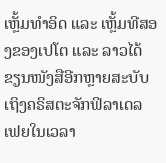ເຫຼັ້ມທໍາອິດ ແລະ ເຫຼັ້ມທີສອງຂອງເປໂຕ ແລະ ລາວໄດ້ຂຽນໜັງສືອີກຫຼາຍສະບັບເຖິງຄຣິສຕະຈັກຟິລາເດລເຟຍໃນເວລາ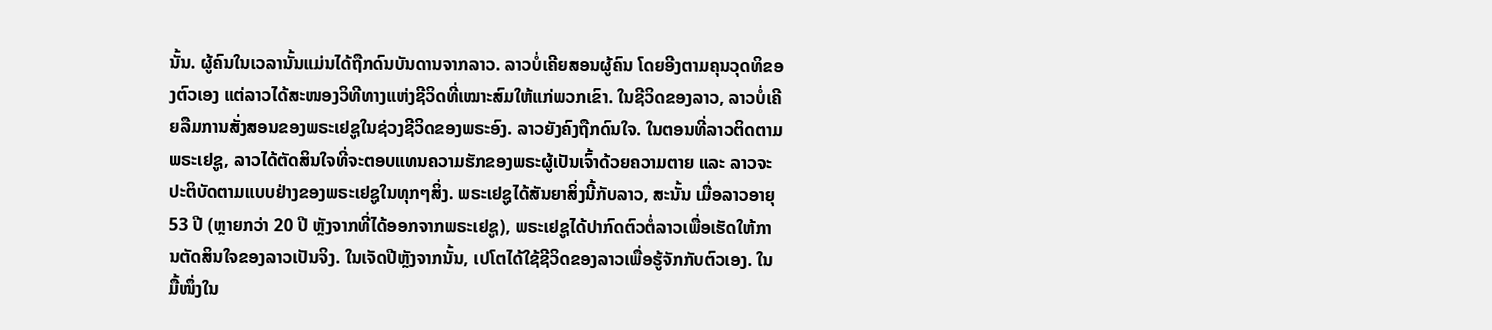ນັ້ນ. ຜູ້ຄົນໃນເວລານັ້ນແມ່ນໄດ້ຖືກດົນບັນດານຈາກລາວ. ລາວບໍ່ເຄີຍສອນຜູ້ຄົນ ໂດຍອີງຕາມຄຸນວຸດທິຂອງຕົວເອງ ແຕ່ລາວໄດ້ສະໜອງວິທີທາງແຫ່ງຊີວິດທີ່ເໝາະສົມໃຫ້ແກ່ພວກເຂົາ. ໃນຊີວິດຂອງລາວ, ລາວບໍ່ເຄີຍລືມການສັ່ງສອນຂອງພຣະເຢຊູໃນຊ່ວງຊີວິດຂອງພຣະອົງ. ລາວຍັງຄົງຖືກດົນໃຈ. ໃນຕອນທີ່ລາວຕິດຕາມພຣະເຢຊູ, ລາວໄດ້ຕັດສິນໃຈທີ່ຈະຕອບແທນຄວາມຮັກຂອງພຣະຜູ້ເປັນເຈົ້າດ້ວຍຄວາມຕາຍ ແລະ ລາວຈະປະຕິບັດຕາມແບບຢ່າງຂອງພຣະເຢຊູໃນທຸກໆສິ່ງ. ພຣະເຢຊູໄດ້ສັນຍາສິ່ງນີ້ກັບລາວ, ສະນັ້ນ ເມື່ອລາວອາຍຸ 53 ປີ (ຫຼາຍກວ່າ 20 ປີ ຫຼັງຈາກທີ່ໄດ້ອອກຈາກພຣະເຢຊູ), ພຣະເຢຊູໄດ້ປາກົດຕົວຕໍ່ລາວເພື່ອເຮັດໃຫ້ການຕັດສິນໃຈຂອງລາວເປັນຈິງ. ໃນເຈັດປີຫຼັງຈາກນັ້ນ, ເປໂຕໄດ້ໃຊ້ຊີວິດຂອງລາວເພື່ອຮູ້ຈັກກັບຕົວເອງ. ໃນມື້ໜຶ່ງໃນ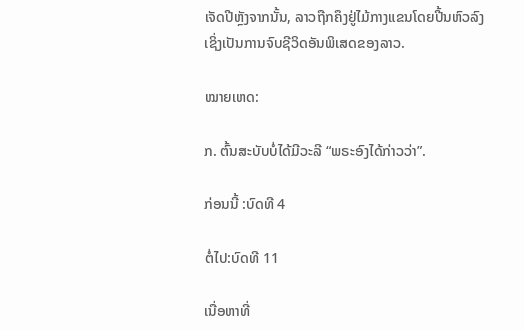ເຈັດປີຫຼັງຈາກນັ້ນ, ລາວຖືກຄຶງຢູ່ໄມ້ກາງແຂນໂດຍປີ້ນຫົວລົງ ເຊິ່ງເປັນການຈົບຊີວິດອັນພິເສດຂອງລາວ.

ໝາຍເຫດ:

ກ. ຕົ້ນສະບັບບໍ່ໄດ້ມີວະລີ “ພຣະອົງໄດ້ກ່າວວ່າ”.

ກ່ອນນີ້ :ບົດທີ 4

ຕໍ່ໄປ:ບົດທີ 11

ເນື່ອຫາທີ່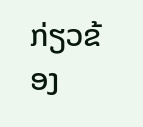ກ່ຽວຂ້ອງ